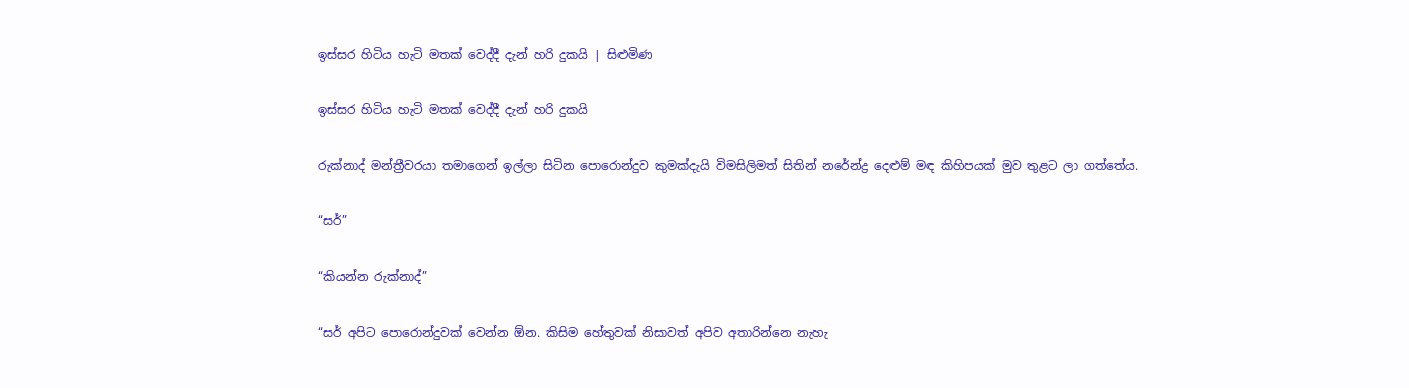ඉස්සර හිටිය හැටි මතක් වෙද්දී දැන් හරි දුකයි | සිළුමිණ

ඉස්සර හිටිය හැටි මතක් වෙද්දී දැන් හරි දුකයි

රුක්නාද් මන්ත්‍රීවරයා තමාගෙන් ඉල්ලා සිටින පොරොන්දුව කුමක්දැයි විමසිලිමත් සිතින් නරේන්ද්‍ර දෙළුම් මඳ කිහිපයක් මුව තුළට ලා ගත්තේය.

“සර්”

“කියන්න රුක්නාද්”

“සර් අපිට පොරොන්දුවක් වෙන්න ඕන. කිසිම හේතුවක් නිසාවත් අපිව අතාරින්නෙ නැහැ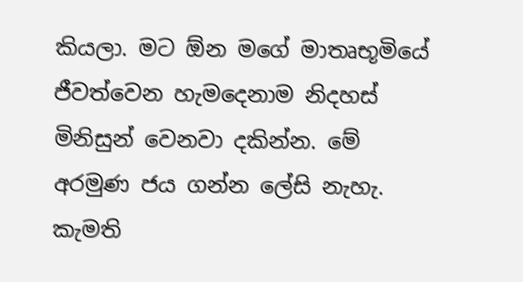කියලා. මට ඕන මගේ මාතෘභූමියේ ජීවත්වෙන හැමදෙනාම නිදහස් මිනිසුන් වෙනවා දකින්න. මේ අරමුණ ජය ගන්න ලේසි නැහැ. කැමති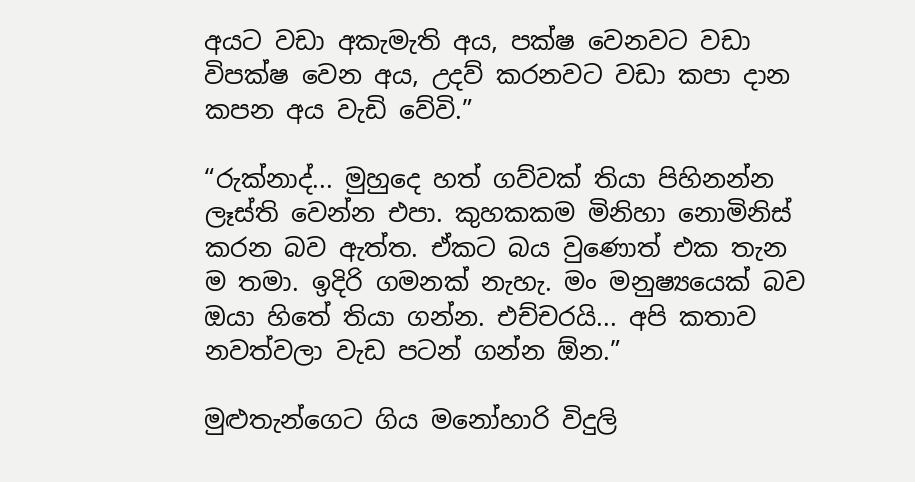අයට වඩා අකැමැති අය, පක්ෂ වෙනවට වඩා විපක්ෂ වෙන අය, උදව් කරනවට වඩා කපා දාන කපන අය වැඩි වේවි.”

“රුක්නාද්... මුහුදෙ හත් ගව්වක් තියා පිහිනන්න ලෑස්ති වෙන්න එපා. කුහකකම මිනිහා නොමිනිස් කරන බව ඇත්ත. ඒකට බය වුණොත් එක තැන ම තමා. ඉදිරි ගමනක් නැහැ. මං මනුෂ්‍යයෙක් බව ඔයා හිතේ තියා ගන්න. එච්චරයි... අපි කතාව නවත්වලා වැඩ පටන් ගන්න ඕන.”

මුළුතැන්ගෙට ගිය මනෝහාරි විදුලි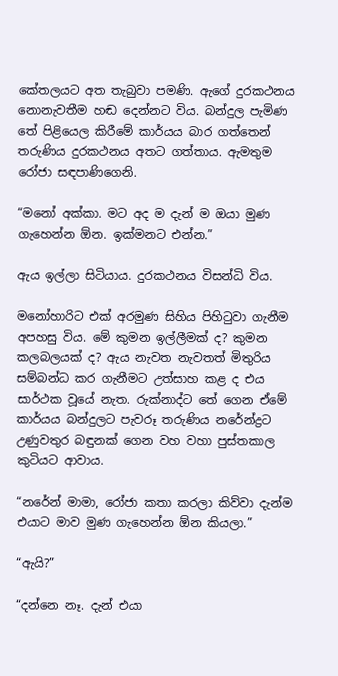කේතලයට අත තැබුවා පමණි. ඇගේ දුරකථනය නොනැවතීම හඬ දෙන්නට විය. බන්දුල පැමිණ තේ පිළියෙල කිරීමේ කාර්යය බාර ගත්තෙන් තරුණිය දුරකථනය අතට ගත්තාය. ඇමතුම රෝජා සඳපාණිගෙනි.

“මනෝ අක්කා. මට අද ම දැන් ම ඔයා මුණ ගැහෙන්න ඕන. ඉක්මනට එන්න.”

ඇය ඉල්ලා සිටියාය. දුරකථනය විසන්ධි විය.

මනෝහාරිට එක් අරමුණ සිහිය පිහිටුවා ගැනීම අපහසු විය. මේ කුමන ඉල්ලීමක් ද? කුමන කලබලයක් ද? ඇය නැවත නැවතත් මිතුරිය සම්බන්ධ කර ගැනීමට උත්සාහ කළ ද එය සාර්ථක වූයේ නැත. රුක්නාද්ට තේ ගෙන ඒමේ කාර්යය බන්දුලට පැවරූ තරුණිය නරේන්ද්‍රට උණුවතුර බඳුනක් ගෙන වහ වහා පුස්තකාල කුටියට ආවාය.

“නරේන් මාමා, රෝජා කතා කරලා කිව්වා දැන්ම එයාට මාව මුණ ගැහෙන්න ඕන කියලා.”

“ඇයි?”

“දන්නෙ නෑ. දැන් එයා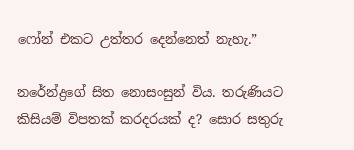ෆෝන් එකට උත්තර දෙන්නෙත් නැහැ.”

නරේන්ද්‍රගේ සිත නොසංසුන් විය. තරුණියට කිසියම් විපතක් කරදරයක් ද? සොර සතුරු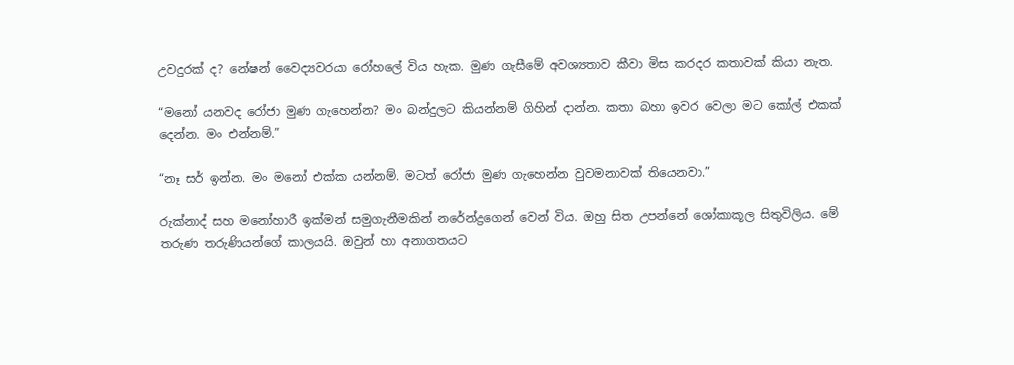උවදුරක් ද? නේෂන් වෛද්‍යවරයා රෝහලේ විය හැක. මුණ ගැසීමේ අවශ්‍යතාව කීවා මිස කරදර කතාවක් කියා නැත.

“මනෝ යනවද රෝජා මුණ ගැහෙන්න? මං බන්දුලට කියන්නම් ගිහින් දාන්න. කතා බහා ඉවර වෙලා මට කෝල් එකක් දෙන්න. මං එන්නම්.”

“නෑ සර් ඉන්න. මං මනෝ එක්ක යන්නම්. මටත් රෝජා මුණ ගැහෙන්න වුවමනාවක් තියෙනවා.”

රුක්නාද් සහ ම‍නෝහාරී ඉක්මන් සමුගැනීමකින් නරේන්ද්‍රගෙන් වෙන් විය. ඔහු සිත උපන්නේ ශෝකාකූල සිතුවිලිය. මේ තරුණ තරුණියන්ගේ කාලයයි. ඔවුන් හා අනාගතයට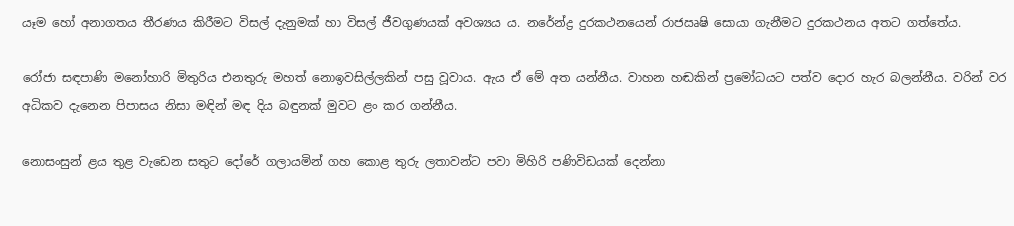යෑම හෝ අනාගතය තීරණය කිරීමට විසල් දැනුමක් හා විසල් ජීවගුණයක් අවශ්‍යය ය. නරේන්ද්‍ර දුරකථනයෙන් රාජඍෂි සොයා ගැනීමට දුරකථනය අතට ගත්තේය.

රෝජා සඳපාණි මනෝහාරි මිතුරිය එනතුරු මහත් නොඉවසිල්ලකින් පසු වූවාය. ඇය ඒ මේ අත යන්නීය. වාහන හඬකින් ප්‍රමෝධයට පත්ව දොර හැර බලන්නීය. වරින් වර අධිකව දැනෙන පිපාසය නිසා මඳින් මඳ දිය බඳුනක් මුවට ළං කර ගන්නීය.

නොසංසුන් ළය තුළ වැඩෙන සතුට දෝරේ ගලායමින් ගහ කොළ තුරු ලතාවන්ට පවා මිහිරි පණිවිඩයක් දෙන්නා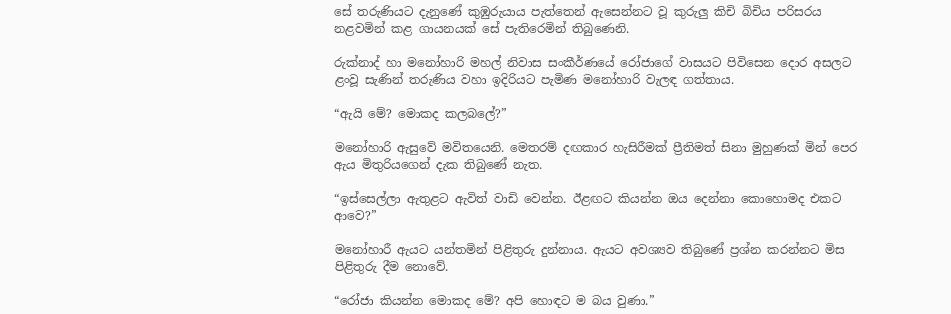සේ තරුණියට දැනුණේ කුඹුරුයාය පැත්තෙන් ඇසෙන්නට වූ කුරුලු කිචි බිචිය පරිසරය නළවමින් කළ ගායනයක් සේ පැතිරෙමින් තිබුණෙනි.

රුක්නාද් හා මනෝහාරි මහල් නිවාස සංකීර්ණයේ රෝජාගේ වාසයට පිවිසෙන දොර අසලට ළංවූ සැණින් තරුණිය වහා ඉදිරියට පැමිණ මනෝහාරි වැලඳ ගත්තාය.

“ඇයි මේ? මොකද කලබලේ?”

මනෝහාරි ඇසුවේ මවිතයෙනි. මෙතරම් දඟකාර හැසිරීමක් ප්‍රීතිමත් සිනා මුහුණක් මින් පෙර ඇය මිතුරියගෙන් දැක තිබුණේ නැත.

“ඉස්සෙල්ලා ඇතුළට ඇවිත් වාඩි වෙන්න. ඊළඟට කියන්න ඔය දෙන්නා කොහොමද එකට ආවෙ?”

මනෝහාරී ඇයට යන්තමින් පිළිතුරු දුන්නාය. ඇයට අවශ්‍යව තිබුණේ ප්‍රශ්න කරන්නට මිස පිළිතුරු දීම නොවේ.

“රෝජා කියන්න මොකද මේ? අපි හොඳට ම බය වුණා.”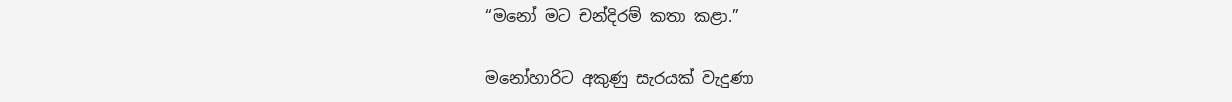“මනෝ මට චන්දිරම් කතා කළා.”

මනෝහාරිට අකුණු සැරයක් වැදුණා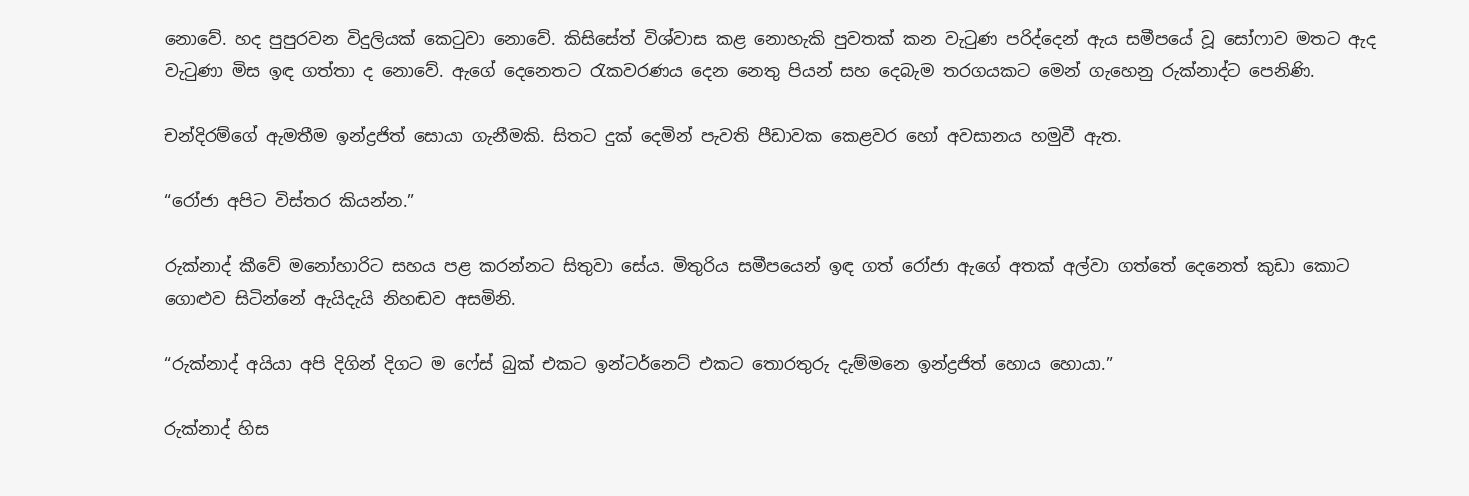නොවේ. හද පුපුරවන විදුලියක් කෙටුවා නොවේ. කිසිසේත් විශ්වාස කළ නොහැකි පුවතක් කන වැටුණ පරිද්දෙන් ඇය සමීපයේ වූ සෝෆාව මතට ඇද වැටුණා මිස ඉඳ ගත්තා ද නොවේ. ඇගේ දෙනෙතට රැකවරණය ‍දෙන නෙතු පියන් සහ දෙබැම තරගයකට මෙන් ගැහෙනු රුක්නාද්ට පෙනිණි.

චන්දිරම්ගේ ඇමතීම ඉන්ද්‍රජිත් සොයා ගැනීමකි. සිතට දුක් දෙමින් පැවති පීඩාවක කෙළවර හෝ අවසානය හමුවී ඇත.

“රෝජා අපිට විස්තර කියන්න.”

රුක්නාද් කීවේ මනෝහාරිට සහය පළ කරන්නට සිතුවා සේය. මිතුරිය සමීපයෙන් ඉඳ ගත් රෝජා ඇගේ අතක් අල්වා ගත්තේ දෙනෙත් කුඩා කොට ගොළුව සිටින්නේ ඇයිදැයි නිහඬව අසමිනි.

“රුක්නාද් අයියා අපි දිගින් දිගට ම ෆේස් බුක් එකට ඉන්ටර්නෙට් එකට තොරතුරු දැම්මනෙ ඉන්ද්‍රජිත් හොය හොයා.”

රුක්නාද් හිස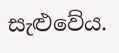සැළුවේය.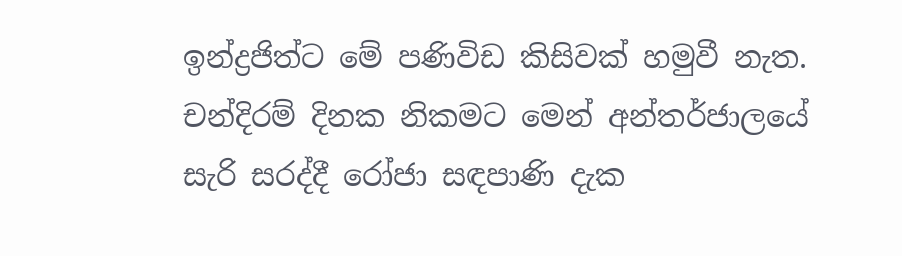ඉන්ද්‍රජිත්ට මේ පණිවිඩ කිසිවක් හමුවී නැත. චන්දිරම් දිනක නිකමට මෙන් අන්තර්ජාලයේ සැරි සරද්දී රෝජා සඳපාණි දැක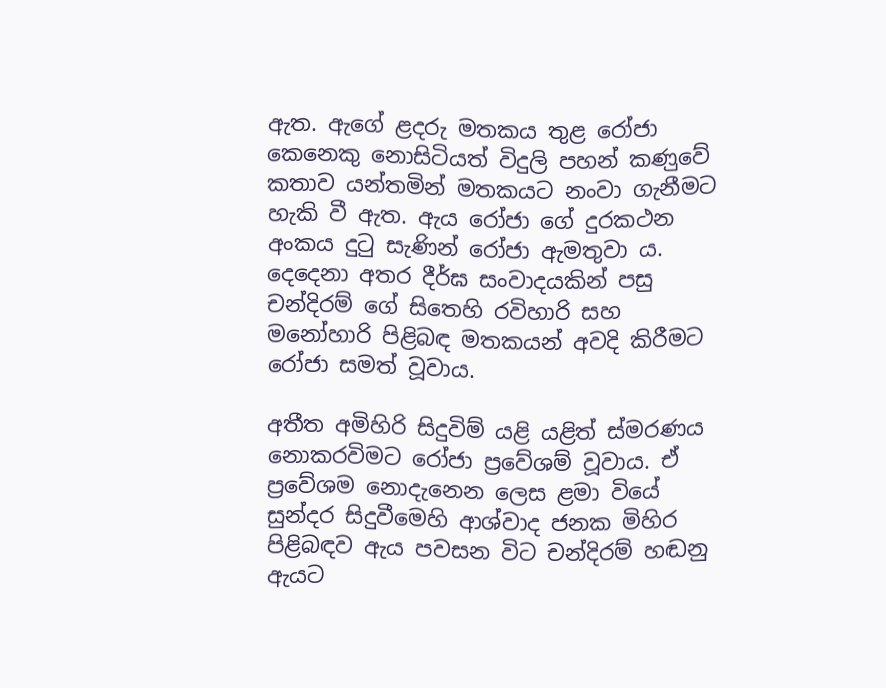ඇත. ඇගේ ළදරු මතකය තුළ රෝජා කෙනෙකු නොසිටියත් විදුලි පහන් කණ‍ුවේ කතාව යන්තමින් මතකයට නංවා ගැනීමට හැකි වී ඇත. ඇය රෝජා ගේ දුරකථන අංකය දුටු සැණින් රෝජා ඇමතුවා ය. දෙදෙනා අතර දීර්ඝ සංවාදයකින් පසු චන්දිරම් ගේ සිතෙහි රවිහාරි සහ මනෝහාරි පිළිබඳ මතකයන් අවදි කිරීමට රෝජා සමත් වූවාය.

අතීත අමිහිරි සිදුවිම් යළි යළිත් ස්මරණය නොකරවිමට රෝජා ප්‍රවේශම් වූවාය. ඒ ප්‍රවේශම නොදැනෙන ලෙස ළමා වියේ සුන්දර සිදුවීමෙහි ආශ්වාද ජනක මිහිර පිළිබඳව ඇය පවසන විට චන්දිරම් හඬනු ඇයට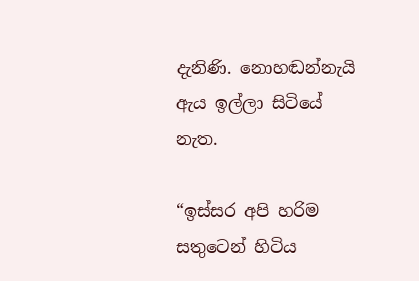දැනිණි. නොහඬන්නැයි ඇය ඉල්ලා සිටියේ නැත.

“ඉස්සර අපි හරිම සතුටෙන් හිටිය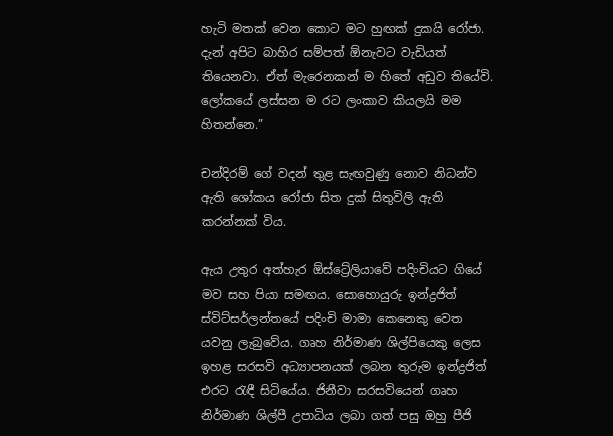හැටි මතක් වෙන ‍කොට මට හුඟක් දුකයි රෝජා. දැන් අපිට බාහිර සම්පත් ඕනැවට වැඩියත් තියෙනවා. ඒත් මැරෙනකන් ම හිතේ අඩුව තියේවි. ලෝකයේ ලස්සන ම රට ලංකාව කියලයි මම හිතන්නෙ.”

චන්දිරම් ගේ වදන් තුළ සැඟවුණු නොව නිධන්ව ඇති ශෝකය රෝජා සිත දුක් සිතුවිලි ඇති කරන්නක් විය.

ඇය උතුර අත්හැර ඕස්ට්‍රේලියාවේ පදිංචියට ගියේ මව සහ පියා සමඟය. සොහොයුරු ඉන්ද්‍රජිත් ස්විට්සර්ලන්තයේ පදිංචි මාමා කෙනෙකු වෙත යවනු ලැබුවේය. ගෘහ නිර්මාණ ශිල්පියෙකු ලෙස ඉහළ සරසවි අධ්‍යාපනයක් ලබන තුරුම ඉන්ද්‍රජිත් එරට රැඳී සිටියේය. ජිනීවා සරසවියෙන් ගෘහ නිර්මාණ ශිල්පී උපාධිය ලබා ගත් පසු ඔහු පීජි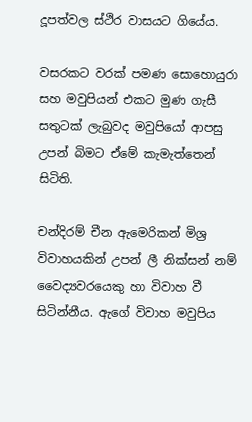දූපත්වල ස්ථිර වාසයට ගියේය.

වසරකට වරක් පමණ සොහොයුරා සහ මවුපියන් එකට මුණ ගැසී සතුටක් ලැබුවද මවුපියෝ ආපසු උපන් බිමට ඒමේ කැමැත්තෙන් සිටිති.

චන්දිරම් චීන ඇමෙරිකන් මිශ්‍ර විවාහයකින් උපන් ලී නික්සන් නම් වෛද්‍යවරයෙකු හා විවාහ වී සිටින්නීය. ඇගේ විවාහ මවුපිය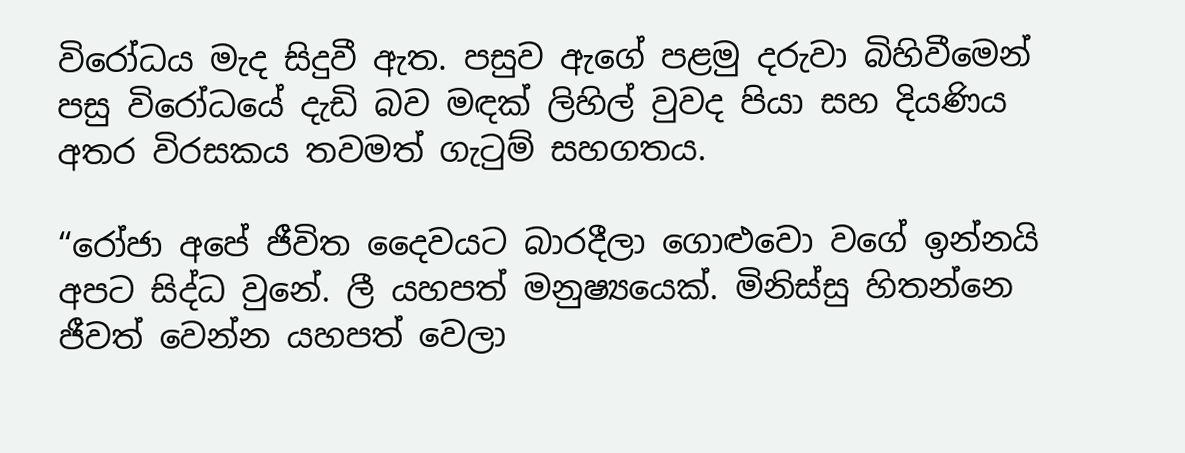විරෝධය මැද සිදුවී ඇත. පසුව ඇගේ පළමු දරුවා බිහිවීමෙන් පසු විරෝධයේ දැඩි බව මඳක් ලිහිල් වුවද පියා සහ දියණිය අතර විරසකය තවමත් ගැටුම් සහගතය.

“රෝජා අපේ ජීවිත දෛවයට බාරදීලා ගොළුවො වගේ ඉන්නයි අපට සිද්ධ වුනේ. ලී යහපත් මනුෂ්‍යයෙක්. මිනිස්සු හිතන්නෙ ජීවත් වෙන්න යහපත් වෙලා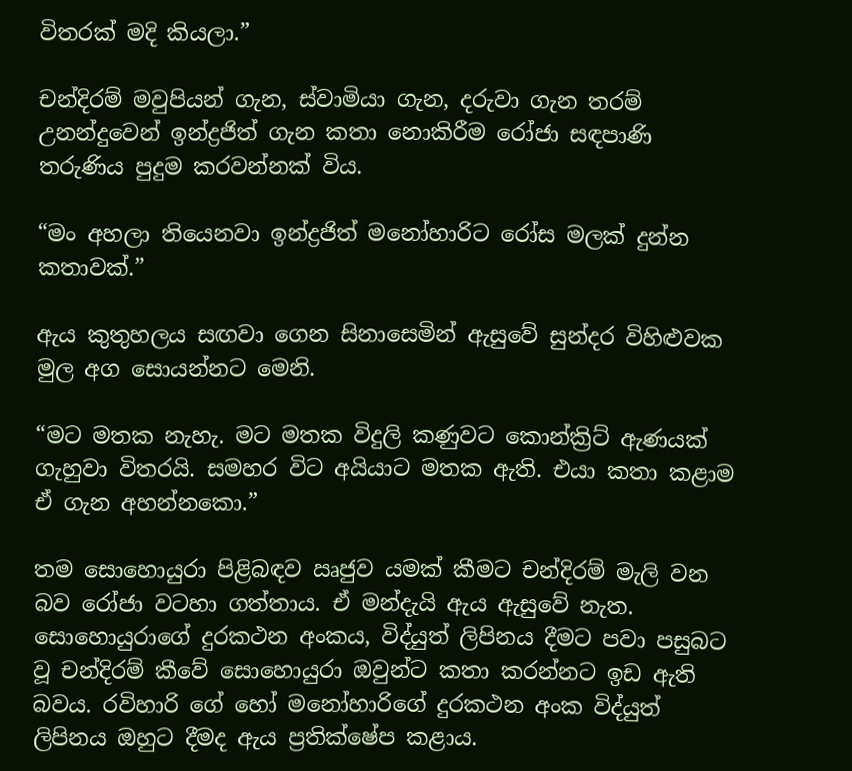විතරක් මදි කියලා.”

චන්දිරම් මවුපියන් ගැන, ස්වාමියා ගැන, දරුවා ගැන තරම් උනන්දුවෙන් ඉන්ද්‍රජිත් ගැන කතා නොකිරීම රෝජා සඳපාණි තරුණිය පුදුම කරවන්නක් විය.

“මං අහලා තියෙනවා ඉන්ද්‍රජිත් ම‍නෝහාරිට රෝස මලක් දුන්න කතාවක්.”

ඇය කුතුහලය සඟවා ගෙන සිනාසෙමින් ඇසුවේ සුන්දර විහිළුවක මුල අග සොයන්නට මෙනි.

“මට මතක නැහැ. මට මතක විදුලි කණුවට කොන්ක්‍රිට් ඇණයක් ගැහුවා විතරයි. සමහර විට අයියාට මතක ඇති. එයා කතා කළාම ඒ ගැන අහන්නකො.”

තම සොහොයුරා පිළිබඳව ඍජුව යමක් කීමට චන්දිරම් මැලි වන බව රෝජා වටහා ගත්තාය. ඒ මන්දැයි ඇය ඇසුවේ නැත. සොහොයුරාගේ දුරකථන අංකය, විද්යුත් ලිපිනය දීමට පවා පසුබට වූ චන්දිරම් කීවේ සොහොයුරා ඔවුන්ට කතා කරන්නට ඉඩ ඇති බවය. රවිහාරි ගේ හෝ මනෝහාරිගේ දුරකථන අංක විද්යුත් ලිපිනය ඔහුට දීමද ඇය ප්‍රතික්ෂේප කළාය.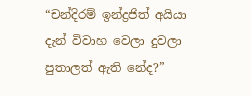“චන්දිරම් ඉන්ද්‍රජිත් අයියා දැන් විවාහ වෙලා දුවලා පුතාලත් ඇති නේද?”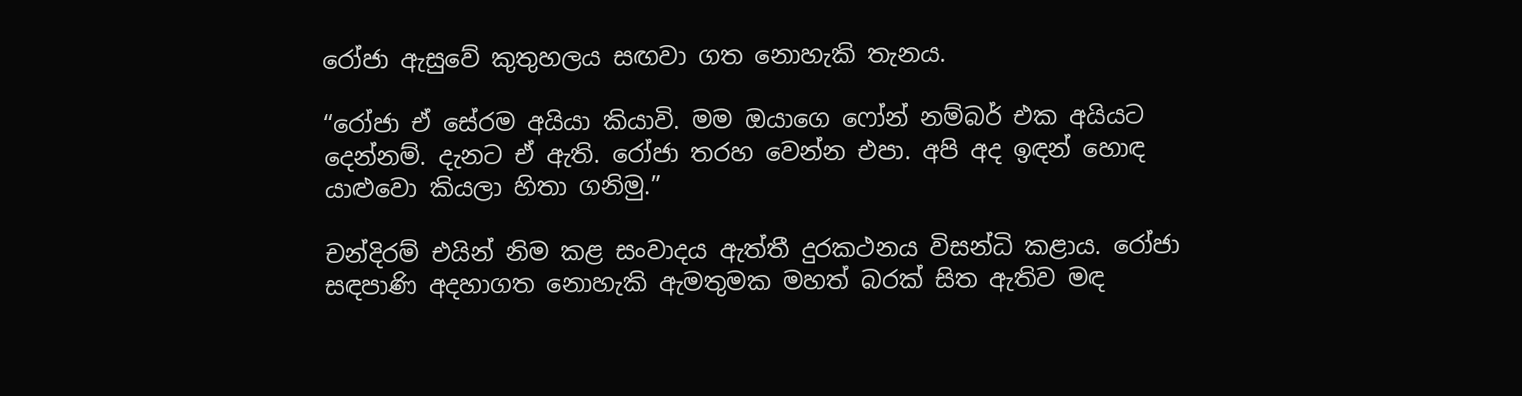රෝජා ඇසුවේ කුතුහලය සඟවා ගත නොහැකි තැනය.

“රෝජා ඒ සේරම අයියා කියාවි. මම ඔයාගෙ ෆෝන් නම්බර් එක අයියට දෙන්නම්. දැනට ඒ ඇති. රෝජා තරහ වෙන්න එපා. අපි අද ඉඳන් හොඳ යාළුවො කියලා හිතා ගනිමු.”

චන්දිරම් එයින් නිම කළ සංවාදය ඇත්තී දුරකථනය විසන්ධි කළාය. රෝජා සඳපාණි අදහාගත නොහැකි ඇමතුමක මහත් බරක් සිත ඇතිව මඳ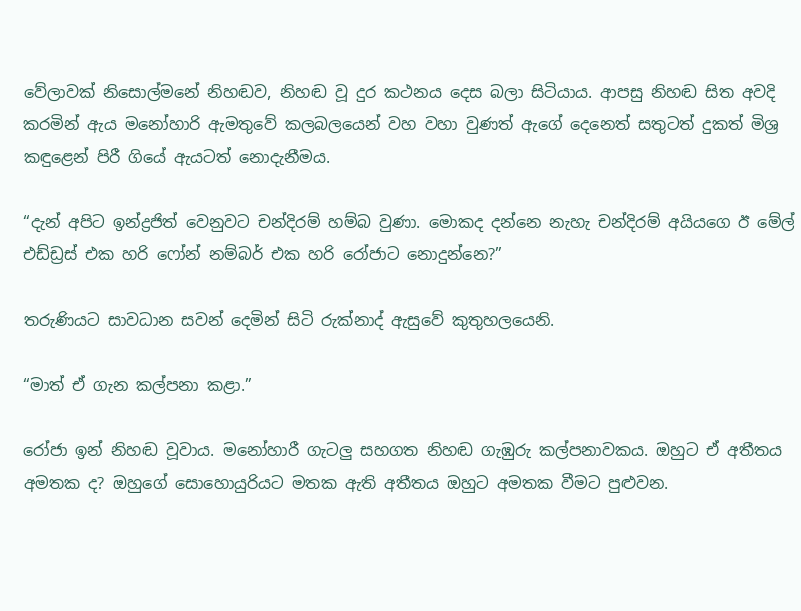වේලාවක් නිසොල්මනේ නිහඬව, නිහඬ වූ දුර කථනය දෙස බලා සිටියාය. ආපසු නිහඬ සිත අවදි කරමින් ඇය මනෝහාරි ඇමතුවේ කලබලයෙන් වහ වහා වුණත් ඇගේ දෙනෙත් සතුටත් දුකත් මිශ්‍ර කඳුළෙන් පිරී ගියේ ඇයටත් නොදැනීමය.

“දැන් අපිට ඉන්ද්‍රජිත් වෙනුවට චන්දිරම් හම්බ වුණා. මොකද දන්නෙ නැහැ චන්දිරම් අයියගෙ ඊ මේල් එඩ්ඩ්‍රස් එක හරි ෆෝන් නම්බර් එක හරි රෝජාට නොදුන්නෙ?”

තරුණියට සාවධාන සවන් දෙමින් සිටි රුක්නාද් ඇසුවේ කුතුහලයෙනි.

“මාත් ඒ ගැන කල්පනා කළා.”

රෝජා ඉන් නිහඬ වූවාය. මනෝහාරී ගැටලු සහගත නිහඬ ගැඹුරු කල්පනාවකය. ඔහුට ඒ අතීතය අමතක ද? ඔහුගේ සොහොයුරියට මතක ඇති අතීතය ඔහුට අමතක වීමට පුළුවන.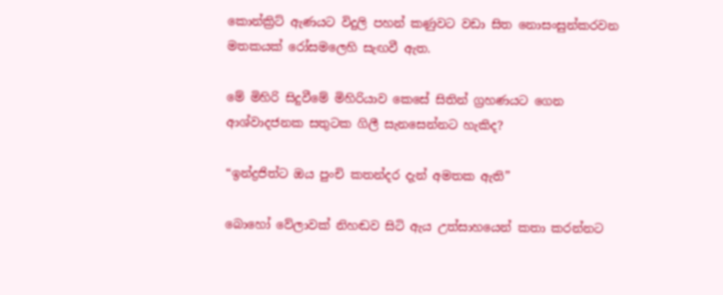කොන්ක්‍රිට් ඇණයට විදුලි පහන් කණුවට වඩා සිත නොසංසුන්කරවන මතකයක් රෝසමලෙහි සැඟවී ඇත.

මේ මිහිරි සිදුවීමේ මිහිරියාව කෙසේ සිතින් ග්‍රහණයට ගෙන ආශ්වාදජනක සතුටක ගිලී සැනසෙන්නට හැකිද?

“ඉන්ද්‍රජිත්ට ඔය පුංචි කතන්දර දැන් අමතක ඇති”

බොහෝ වේලාවක් නිහඬව සිටි ඇය උත්සාහයෙන් කතා කරන්නට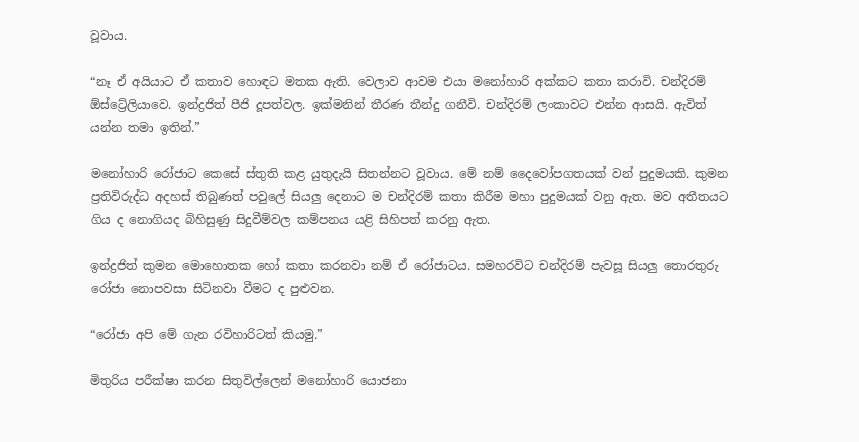වූවාය.

“නෑ ඒ අයියාට ඒ කතාව හොඳට මතක ඇති. වෙලාව ආවම එයා මනෝහාරි අක්කට කතා කරාවි. චන්දිරම් ඕස්ට්‍රේලියාවෙ. ඉන්ද්‍රජිත් පීජි දූපත්වල. ඉක්මනින් තීරණ තීන්දු ගනීවි. චන්දිරම් ලංකාවට එන්න ආසයි. ඇවිත් යන්න තමා ඉතින්.”

මනෝහාරි රෝජාට කෙසේ ස්තුති කළ යුතුදැයි සිතන්නට වූවාය. මේ නම් දෛවෝපගතයක් වන් පුදුමයකි. කුමන ප්‍රතිවිරුද්ධ අදහස් තිබුණත් පවුලේ සියලු දෙනාට ම චන්දිරම් කතා කිරීම මහා පුදුමයක් වනු ඇත. මව අතීතයට ගිය ද නොගියද බිහිසුණු සිදුවීම්වල කම්පනය යළි සිහිපත් කරනු ඇත.

ඉන්ද්‍රජිත් කුමන මොහොතක හෝ කතා කරනවා නම් ඒ රෝජාටය. සමහරවිට චන්දිරම් පැවසූ සියලු තොරතුරු රෝජා නොපවසා සිටිනවා වීමට ද පුළුවන.

“රෝජා අපි මේ ගැන රවිහාරිටත් කියමු.”

මිතුරිය පරීක්ෂා කරන සිතුවිල්ලෙන් මනෝහාරි යොජනා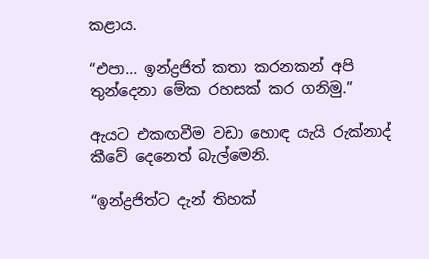කළාය.

“එපා... ඉන්ද්‍රජිත් කතා කරනකන් අපි තුන්දෙනා මේක රහසක් කර ගනිමු.”

ඇයට එකඟවීම වඩා හොඳ යැයි රුක්නාද් කීවේ දෙනෙත් බැල්මෙනි.

“ඉන්ද්‍රජිත්ට දැන් තිහක්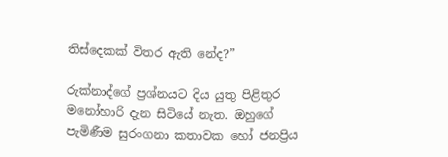තිස්දෙකක් විතර ඇති නේද?”

රුක්නාද්ගේ ප්‍රශ්නයට දිය යුතු පිළිතුර මනෝහාරි දැන සිටියේ නැත. ඔහුගේ පැමිණීම සුරංගනා කතාවක ‍හෝ ජනප්‍රිය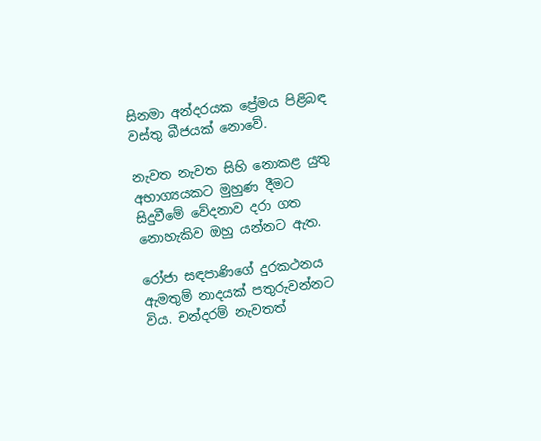සිනමා අන්දරයක ප්‍රේමය පිළිබඳ වස්තු බීජයක් නොවේ.

නැවත නැවත සිහි නොකළ යුතු අභාග්‍යයකට මුහුණ දීමට සිදුවීමේ වේදනාව දරා ගත නොහැකිව ඔහු යන්නට ඇත.

රෝජා සඳපාණිගේ දුරකථනය ඇමතුම් නාදයක් පතුරුවන්නට විය. චන්දරම් නැවතත්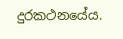දුරකථනයේය.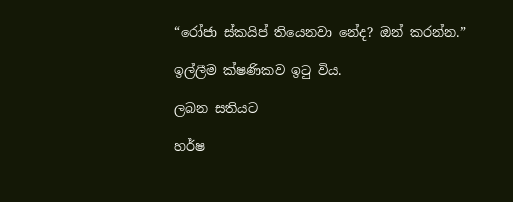“රෝජා ස්කයිප් තියෙනවා නේද? ඔන් කරන්න.”

ඉල්ලීම ක්ෂණිකව ඉටු විය.

ලබන සතියට

හර්ෂ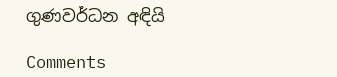ගුණවර්ධන අඳියි

Comments